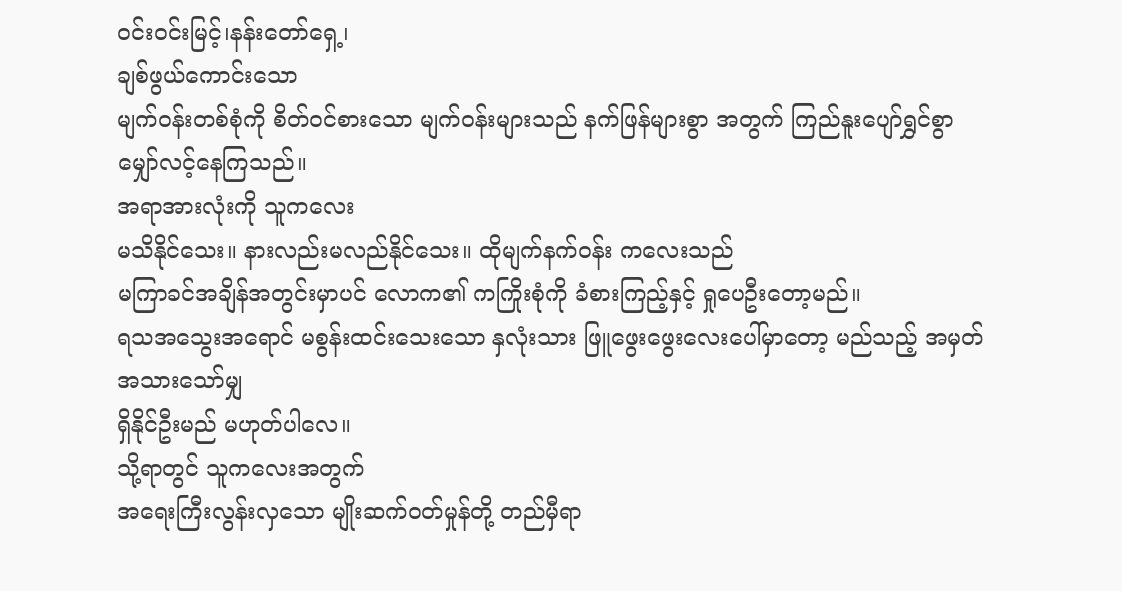ဝင်းဝင်းမြင့်၊နန်းတော်ရှေ့၊
ချစ်ဖွယ်ကောင်းသော
မျက်ဝန်းတစ်စုံကို စိတ်ဝင်စားသော မျက်ဝန်းများသည် နက်ဖြန်များစွာ အတွက် ကြည်နူးပျော်ရွှင်စွာ
မျှော်လင့်နေကြသည်။
အရာအားလုံးကို သူကလေး
မသိနိုင်သေး။ နားလည်းမလည်နိုင်သေး။ ထိုမျက်နက်ဝန်း ကလေးသည်
မကြာခင်အချိန်အတွင်းမှာပင် လောက၏ ကကြိုးစုံကို ခံစားကြည့်နှင့် ရှုပေဦးတော့မည်။
ရသအသွေးအရောင် မစွန်းထင်းသေးသော နှလုံးသား ဖြူဖွေးဖွေးလေးပေါ်မှာတော့ မည်သည့် အမှတ်အသားသော်မျှ
ရှိနိုင်ဦးမည် မဟုတ်ပါလေ။
သို့ရာတွင် သူကလေးအတွက်
အရေးကြီးလွန်းလှသော မျိုးဆက်ဝတ်မှုန်တို့ တည်မှီရာ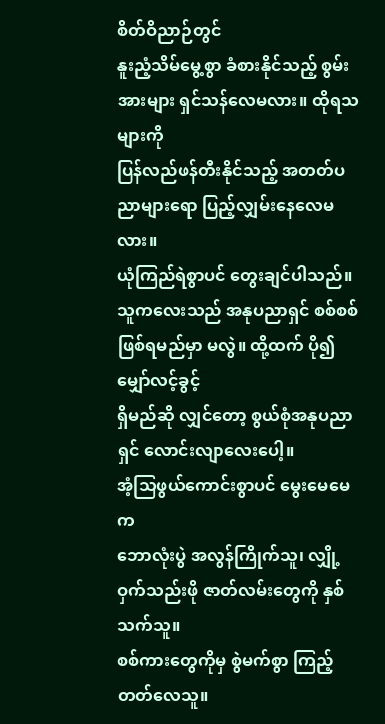စိတ်ဝိညာဉ်တွင်
နူးညံ့သိမ်မွေ့စွာ ခံစားနိုင်သည့် စွမ်းအားများ ရှင်သန်လေမလား။ ထိုရသများကို
ပြန်လည်ဖန်တီးနိုင်သည့် အတတ်ပညာများရော ပြည့်လျှမ်းနေလေမလား။
ယုံကြည်ရဲစွာပင် တွေးချင်ပါသည်။
သူကလေးသည် အနုပညာရှင် စစ်စစ် ဖြစ်ရမည်မှာ မလွဲ။ ထို့ထက် ပို၍ မျှော်လင့်ခွင့်
ရှိမည်ဆို လျှင်တော့ စွယ်စုံအနုပညာရှင် လောင်းလျာလေးပေါ့။
အံ့သြဖွယ်ကောင်းစွာပင် မွေးမေမေက
ဘောလုံးပွဲ အလွန်ကြိုက်သူ၊ လျှို့ဝှက်သည်းဖို ဇာတ်လမ်းတွေကို နှစ်သက်သူ။
စစ်ကားတွေကိုမှ စွဲမက်စွာ ကြည့်တတ်လေသူ။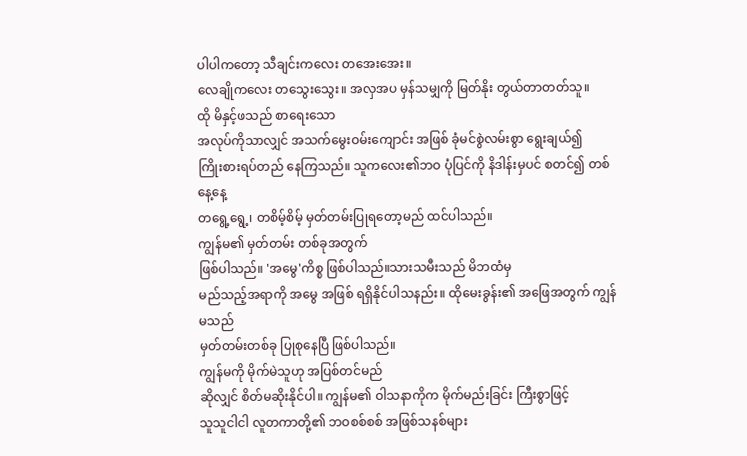ပါပါကတော့ သီချင်းကလေး တအေးအေး။
လေချိုကလေး တသွေးသွေး။ အလှအပ မှန်သမျှကို မြတ်နိုး တွယ်တာတတ်သူ။
ထို မိနှင့်ဖသည် စာရေးသော
အလုပ်ကိုသာလျှင် အသက်မွေးဝမ်းကျောင်း အဖြစ် ခုံမင်စွဲလမ်းစွာ ရွေးချယ်၍
ကြိုးစားရပ်တည် နေကြသည်။ သူကလေး၏ဘဝ ပုံပြင်ကို နိဒါန်းမှပင် စတင်၍ တစ်နေ့နေ့
တရွေ့ရွေ့၊ တစိမ့်စိမ့် မှတ်တမ်းပြုရတော့မည် ထင်ပါသည်။
ကျွန်မ၏ မှတ်တမ်း တစ်ခုအတွက်
ဖြစ်ပါသည်။ 'အမွေ'ကိစ္စ ဖြစ်ပါသည်။သားသမီးသည် မိဘထံမှ
မည်သည့်အရာကို အမွေ အဖြစ် ရရှိနိုင်ပါသနည်း။ ထိုမေးခွန်း၏ အဖြေအတွက် ကျွန်မသည်
မှတ်တမ်းတစ်ခု ပြုစုနေပြီ ဖြစ်ပါသည်။
ကျွန်မကို မိုက်မဲသူဟု အပြစ်တင်မည်
ဆိုလျှင် စိတ်မဆိုးနိုင်ပါ။ ကျွန်မ၏ ဝါသနာကိုက မိုက်မည်းခြင်း ကြီးစွာဖြင့်
သူသူငါငါ လူတကာတို့၏ ဘဝစစ်စစ် အဖြစ်သနစ်များ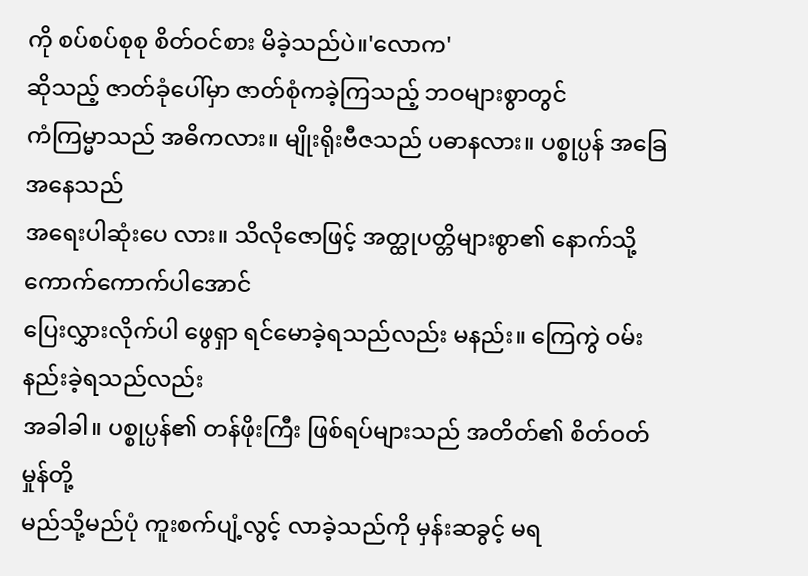ကို စပ်စပ်စုစု စိတ်ဝင်စား မိခဲ့သည်ပဲ။'လောက'
ဆိုသည့် ဇာတ်ခုံပေါ်မှာ ဇာတ်စုံကခဲ့ကြသည့် ဘဝများစွာတွင်
ကံကြမ္မာသည် အဓိကလား။ မျိုးရိုးဗီဇသည် ပဓာနလား။ ပစ္စုပ္ပန် အခြေအနေသည်
အရေးပါဆုံးပေ လား။ သိလိုဇောဖြင့် အတ္ထုပတ္တိများစွာ၏ နောက်သို့ ကောက်ကောက်ပါအောင်
ပြေးလွှားလိုက်ပါ ဖွေရှာ ရင်မောခဲ့ရသည်လည်း မနည်း။ ကြေကွဲ ဝမ်းနည်းခဲ့ရသည်လည်း
အခါခါ။ ပစ္စုပ္ပန်၏ တန်ဖိုးကြီး ဖြစ်ရပ်များသည် အတိတ်၏ စိတ်ဝတ်မှုန်တို့
မည်သို့မည်ပုံ ကူးစက်ပျံ့လွင့် လာခဲ့သည်ကို မှန်းဆခွင့် မရ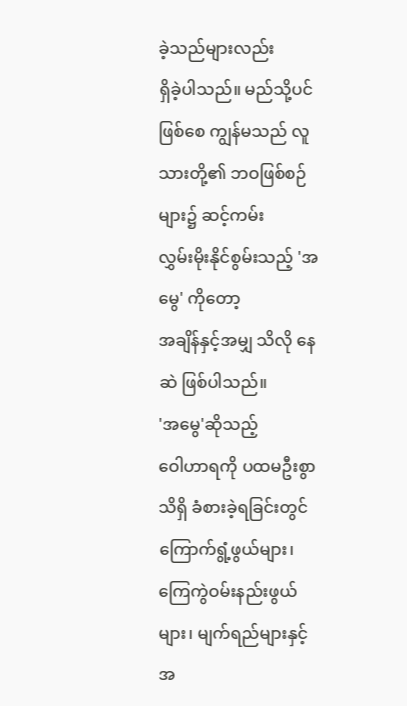ခဲ့သည်များလည်း
ရှိခဲ့ပါသည်။ မည်သို့ပင်ဖြစ်စေ ကျွန်မသည် လူသားတို့၏ ဘဝဖြစ်စဉ်များ၌ ဆင့်ကမ်း
လွှမ်းမိုးနိုင်စွမ်းသည့် 'အမွေ' ကိုတော့
အချိန်နှင့်အမျှ သိလို နေဆဲ ဖြစ်ပါသည်။
'အမွေ'ဆိုသည့်
ဝေါဟာရကို ပထမဦးစွာ သိရှိ ခံစားခဲ့ရခြင်းတွင် ကြောက်ရွံ့ဖွယ်များ၊
ကြေကွဲဝမ်းနည်းဖွယ်များ၊ မျက်ရည်များနှင့်အ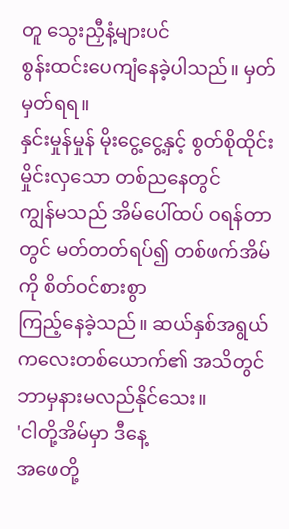တူ သွေးညှီနံ့များပင်
စွန်းထင်းပေကျံနေခဲ့ပါသည်။ မှတ်မှတ်ရရ။
နှင်းမှုန်မှုန် မိုးငွေ့ငွေ့နှင့် စွတ်စိုထိုင်း မှိုင်းလှသော တစ်ညနေတွင်
ကျွန်မသည် အိမ်ပေါ်ထပ် ဝရန်တာတွင် မတ်တတ်ရပ်၍ တစ်ဖက်အိမ်ကို စိတ်ဝင်စားစွာ
ကြည့်နေခဲ့သည်။ ဆယ်နှစ်အရွယ် ကလေးတစ်ယောက်၏ အသိတွင် ဘာမှနားမလည်နိုင်သေး။
'ငါတို့အိမ်မှာ ဒီနေ့
အဖေတို့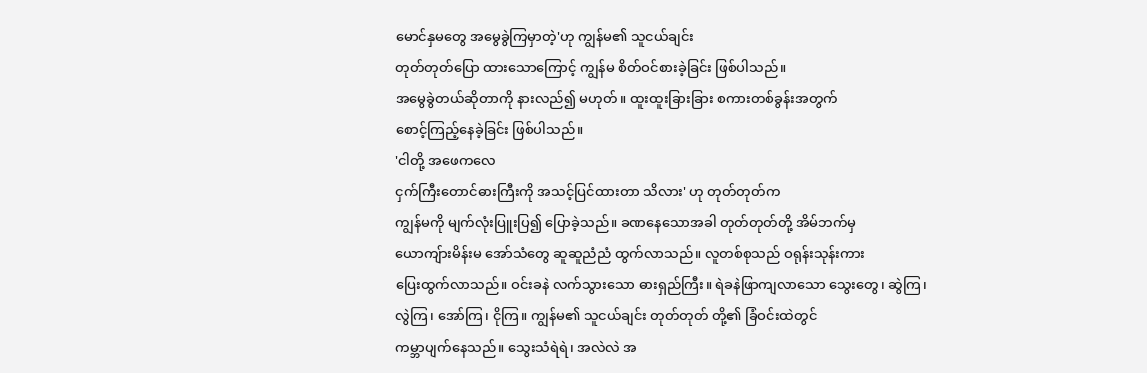မောင်နှမတွေ အမွေခွဲကြမှာတဲ့'ဟု ကျွန်မ၏ သူငယ်ချင်း
တုတ်တုတ်ပြော ထားသောကြောင့် ကျွန်မ စိတ်ဝင်စားခဲ့ခြင်း ဖြစ်ပါသည်။
အမွေခွဲတယ်ဆိုတာကို နားလည်၍ မဟုတ်။ ထူးထူးခြားခြား စကားတစ်ခွန်းအတွက်
စောင့်ကြည့်နေခဲ့ခြင်း ဖြစ်ပါသည်။
'ငါတို့ အဖေကလေ
ငှက်ကြီးတောင်ဓားကြီးကို အသင့်ပြင်ထားတာ သိလား' ဟု တုတ်တုတ်က
ကျွန်မကို မျက်လုံးပြူးပြ၍ ပြောခဲ့သည်။ ခဏနေသောအခါ တုတ်တုတ်တို့ အိမ်ဘက်မှ
ယောကျ်ားမိန်းမ အော်သံတွေ ဆူဆူညံညံ ထွက်လာသည်။ လူတစ်စုသည် ဝရုန်းသုန်းကား
ပြေးထွက်လာသည်။ ဝင်းခနဲ လက်သွားသော ဓားရှည်ကြီး။ ရဲခနဲဖြာကျလာသော သွေးတွေ၊ ဆွဲကြ၊
လွဲကြ၊ အော်ကြ၊ ငိုကြ။ ကျွန်မ၏ သူငယ်ချင်း တုတ်တုတ် တို့၏ ခြံဝင်းထဲတွင်
ကမ္ဘာပျက်နေသည်။ သွေးသံရဲရဲ၊ အလဲလဲ အ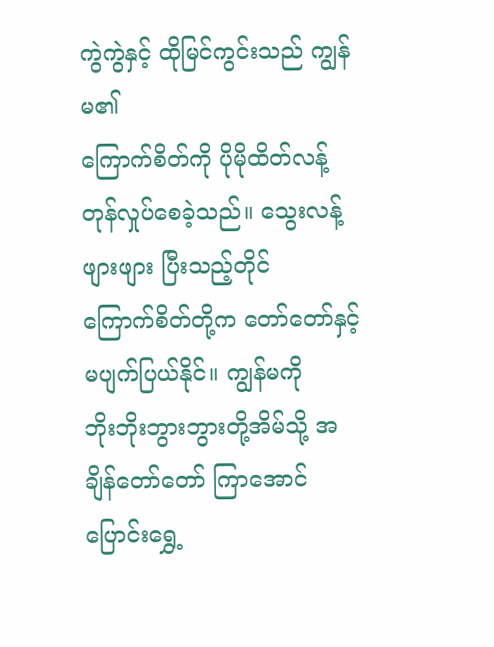ကွဲကွဲနှင့် ထိုမြင်ကွင်းသည် ကျွန်မ၏
ကြောက်စိတ်ကို ပိုမိုထိတ်လန့် တုန်လှုပ်စေခဲ့သည်။ သွေးလန့်ဖျားဖျား ပြီးသည့်တိုင်
ကြောက်စိတ်တို့က တော်တော်နှင့် မပျက်ပြယ်နိုင်။ ကျွန်မကို
ဘိုးဘိုးဘွားဘွားတို့အိမ်သို့ အချိန်တော်တော် ကြာအောင် ပြောင်းရွှေ့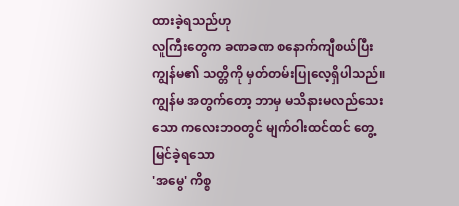ထားခဲ့ရသည်ဟု
လူကြီးတွေက ခဏခဏ စနောက်ကျီစယ်ပြီး ကျွန်မ၏ သတ္တိကို မှတ်တမ်းပြုလေ့ရှိပါသည်။
ကျွန်မ အတွက်တော့ ဘာမှ မသိနားမလည်သေးသော ကလေးဘဝတွင် မျက်ဝါးထင်ထင် တွေ့မြင်ခဲ့ရသော
'အမွေ' ကိစ္စ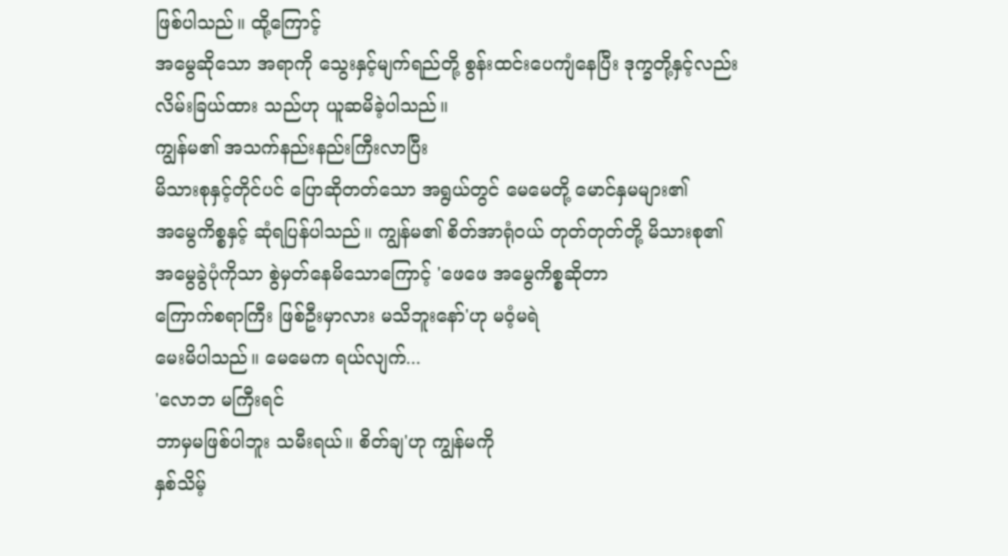ဖြစ်ပါသည်။ ထို့ကြောင့်
အမွေဆိုသော အရာကို သွေးနှင့်မျက်ရည်တို့ စွန်းထင်းပေကျံနေပြီး ဒုက္ခတို့နှင့်လည်း
လိမ်းခြယ်ထား သည်ဟု ယူဆမိခဲ့ပါသည်။
ကျွန်မ၏ အသက်နည်းနည်းကြီးလာပြီး
မိသားစုနှင့်တိုင်ပင် ပြောဆိုတတ်သော အရွယ်တွင် မေမေတို့ မောင်နှမများ၏
အမွေကိစ္စနှင့် ဆုံရပြန်ပါသည်။ ကျွန်မ၏ စိတ်အာရုံဝယ် တုတ်တုတ်တို့ မိသားစု၏
အမွေခွဲပုံကိုသာ စွဲမှတ်နေမိသောကြောင့် 'ဖေဖေ အမွေကိစ္စဆိုတာ
ကြောက်စရာကြီး ဖြစ်ဦးမှာလား မသိဘူးနော်'ဟု မဝံ့မရဲ
မေးမိပါသည်။ မေမေက ရယ်လျက်...
'လောဘ မကြီးရင်
ဘာမှမဖြစ်ပါဘူး သမီးရယ်။ စိတ်ချ'ဟု ကျွန်မကို
နှစ်သိမ့်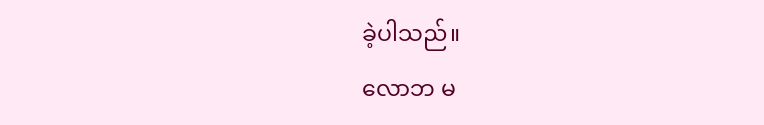ခဲ့ပါသည်။
လောဘ မ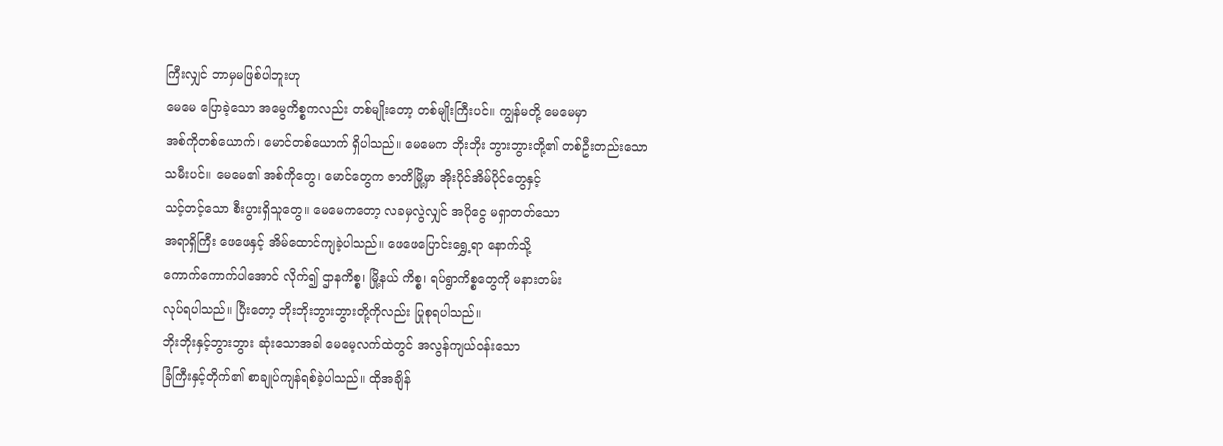ကြီးလျှင် ဘာမှမဖြစ်ပါဘူးဟု
မေမေ ပြောခဲ့သော အမွေကိစ္စကလည်း တစ်မျိုးတော့ တစ်မျိုးကြီးပင်။ ကျွန်မတို့ မေမေမှာ
အစ်ကိုတစ်ယောက်၊ မောင်တစ်ယောက် ရှိပါသည်။ မေမေက ဘိုးဘိုး ဘွားဘွားတို့၏ တစ်ဦးတည်းသော
သမီးပင်။ မေမေ၏ အစ်ကိုတွေ၊ မောင်တွေက ဇာတိမြို့မှာ အိုးပိုင်အိမ်ပိုင်တွေနှင့်
သင့်တင့်သော စီးပွားရှိသူတွေ။ မေမေကတော့ လခမှလွဲလျှင် အပိုငွေ မရှာတတ်သော
အရာရှိကြီး ဖေဖေနှင့် အိမ်ထောင်ကျခဲ့ပါသည်။ ဖေဖေပြောင်းရွှေ့ရာ နောက်သို့
ကောက်ကောက်ပါအောင် လိုက်၍ ဌာနကိစ္စ၊ မြို့နယ် ကိစ္စ၊ ရပ်ရွာကိစ္စတွေကို မနားတမ်း
လုပ်ရပါသည်။ ပြီးတော့ ဘိုးဘိုးဘွားဘွားတို့ကိုလည်း ပြုစုရပါသည်။
ဘိုးဘိုးနှင့်ဘွားဘွား ဆုံးသောအခါ မေမေ့လက်ထဲတွင် အလွန်ကျယ်ဝန်းသော
ခြံကြီးနှင့်တိုက်၏ စာချုပ်ကျန်ရစ်ခဲ့ပါသည်။ ထိုအချိန်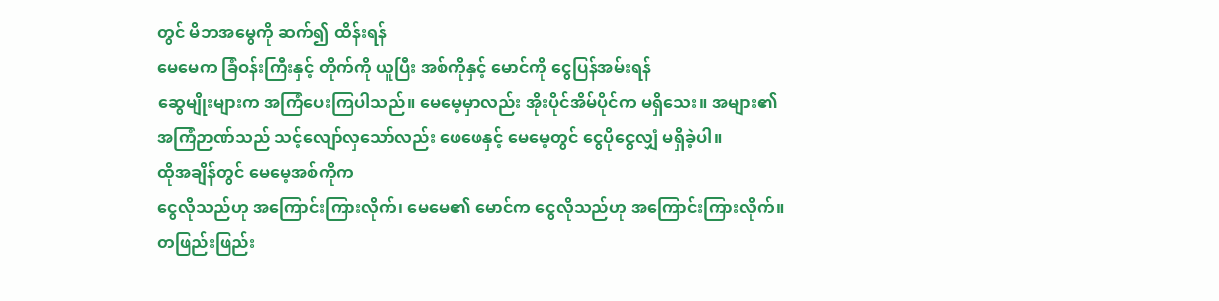တွင် မိဘအမွေကို ဆက်၍ ထိန်းရန်
မေမေက ခြံဝန်းကြီးနှင့် တိုက်ကို ယူပြီး အစ်ကိုနှင့် မောင်ကို ငွေပြန်အမ်းရန်
ဆွေမျိုးများက အကြံပေးကြပါသည်။ မေမေ့မှာလည်း အိုးပိုင်အိမ်ပိုင်က မရှိသေး။ အများ၏
အကြံဉာဏ်သည် သင့်လျော်လှသော်လည်း ဖေဖေနှင့် မေမေ့တွင် ငွေပိုငွေလျှံ မရှိခဲ့ပါ။
ထိုအချိန်တွင် မေမေ့အစ်ကိုက
ငွေလိုသည်ဟု အကြောင်းကြားလိုက်၊ မေမေ၏ မောင်က ငွေလိုသည်ဟု အကြောင်းကြားလိုက်။
တဖြည်းဖြည်း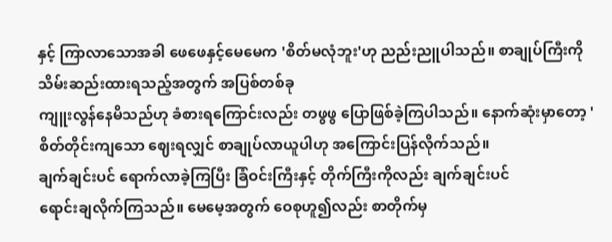နှင့် ကြာလာသောအခါ ဖေဖေနှင့်မေမေက 'စိတ်မလုံဘူး'ဟု ညည်းညူပါသည်။ စာချုပ်ကြီးကို သိမ်းဆည်းထားရသည့်အတွက် အပြစ်တစ်ခု
ကျူးလွန်နေမိသည်ဟု ခံစားရကြောင်းလည်း တဖွဖွ ပြောဖြစ်ခဲ့ကြပါသည်။ နောက်ဆုံးမှာတော့ 'စိတ်တိုင်းကျသော ဈေးရလျှင် စာချုပ်လာယူပါဟု အကြောင်းပြန်လိုက်သည်။
ချက်ချင်းပင် ရောက်လာခဲ့ကြပြီး ခြံဝင်းကြီးနှင့် တိုက်ကြီးကိုလည်း ချက်ချင်းပင်
ရောင်းချလိုက်ကြသည်။ မေမေ့အတွက် ဝေစုဟူ၍လည်း စာတိုက်မှ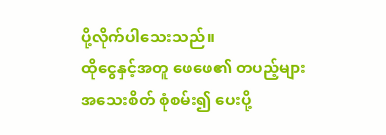ပို့လိုက်ပါသေးသည်။
ထိုငွေနှင့်အတူ ဖေဖေ၏ တပည့်များ အသေးစိတ် စုံစမ်း၍ ပေးပို့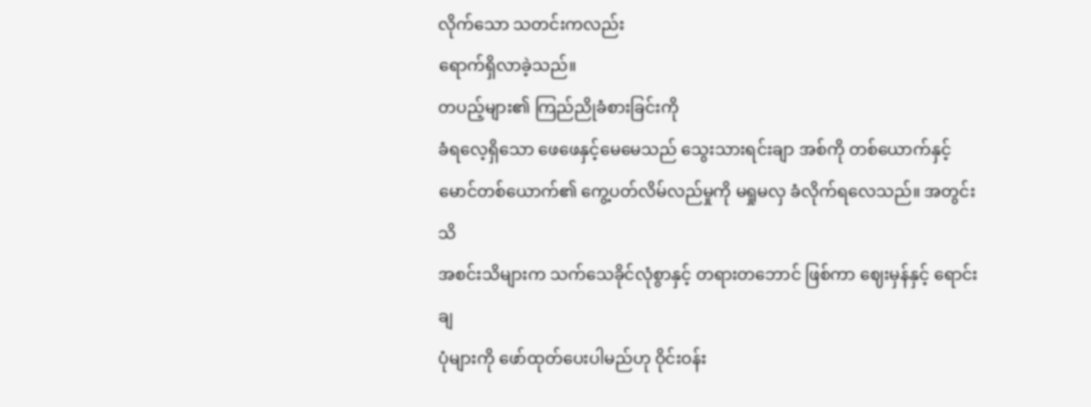လိုက်သော သတင်းကလည်း
ရောက်ရှိလာခဲ့သည်။
တပည့်များ၏ ကြည်ညိုခံစားခြင်းကို
ခံရလေ့ရှိသော ဖေဖေနှင့်မေမေသည် သွေးသားရင်းချာ အစ်ကို တစ်ယောက်နှင့်
မောင်တစ်ယောက်၏ ကွေ့ပတ်လိမ်လည်မှုကို မရှုမလှ ခံလိုက်ရလေသည်။ အတွင်းသိ
အစင်းသိများက သက်သေခိုင်လုံစွာနှင့် တရားတဘောင် ဖြစ်ကာ ဈေးမှန်နှင့် ရောင်းချ
ပုံများကို ဖော်ထုတ်ပေးပါမည်ဟု ဝိုင်းဝန်း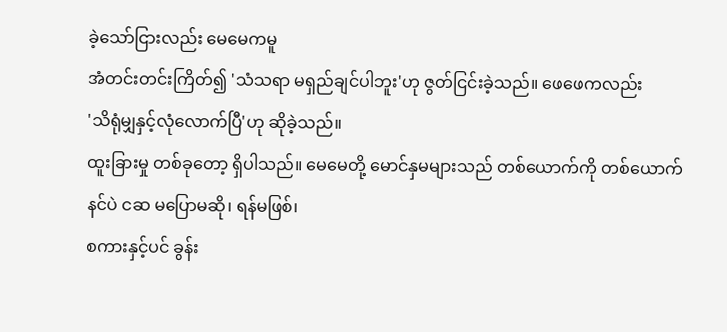ခဲ့သော်ငြားလည်း မေမေကမူ
အံတင်းတင်းကြိတ်၍ 'သံသရာ မရှည်ချင်ပါဘူး'ဟု ဇွတ်ငြင်းခဲ့သည်။ ဖေဖေကလည်း
'သိရုံမျှနှင့်လုံလောက်ပြီ'ဟု ဆိုခဲ့သည်။
ထူးခြားမှု တစ်ခုတော့ ရှိပါသည်။ မေမေတို့ မောင်နှမများသည် တစ်ယောက်ကို တစ်ယောက်
နင်ပဲ ငဆ မပြောမဆို၊ ရန်မဖြစ်၊
စကားနှင့်ပင် ခွန်း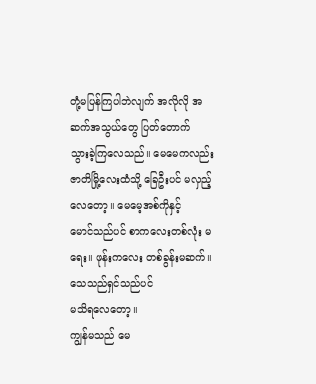တုံ့မပြန်ကြပါဘဲလျက် အလိုလို အဆက်အသွယ်တွေ ပြတ်တောက်
သွားခဲ့ကြလေသည်။ မေမေကလည်း ဇာတိမြို့လေးထံသို့ ခြေဦးပင် မလှည့်လေတော့။ မေမေ့အစ်ကိုနှင့်
မောင်သည်ပင် စာကလေးတစ်လုံး မရေး။ ဖုန်းကလေး တစ်ခွန်းမဆက်။ သေသည်ရှင်သည်ပင်
မသိရလေတော့။
ကျွန်မသည် မေ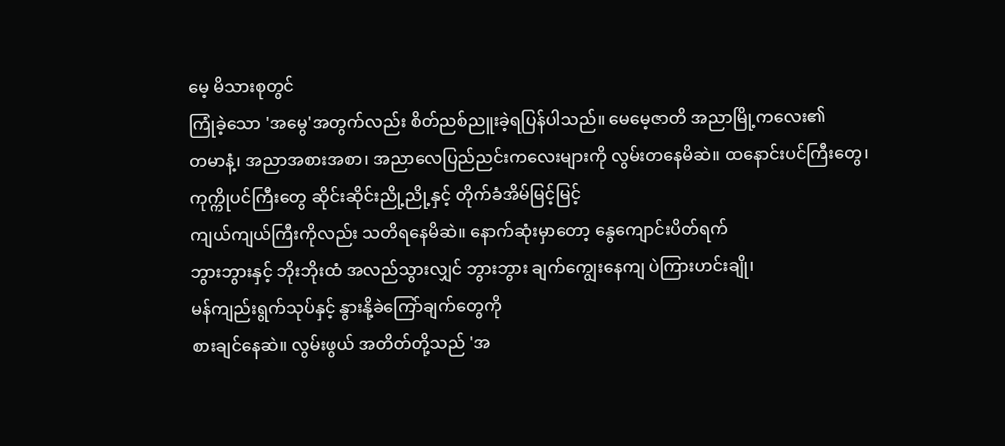မေ့ မိသားစုတွင်
ကြုံခဲ့သော 'အမွေ'အတွက်လည်း စိတ်ညစ်ညူးခဲ့ရပြန်ပါသည်။ မေမေ့ဇာတိ အညာမြို့ကလေး၏
တမာနံ့၊ အညာအစားအစာ၊ အညာလေပြည်ညင်းကလေးများကို လွမ်းတနေမိဆဲ။ ထနောင်းပင်ကြီးတွေ၊
ကုက္ကိုပင်ကြီးတွေ ဆိုင်းဆိုင်းညို့ညို့နှင့် တိုက်ခံအိမ်မြင့်မြင့်
ကျယ်ကျယ်ကြီးကိုလည်း သတိရနေမိဆဲ။ နောက်ဆုံးမှာတော့ နွေကျောင်းပိတ်ရက်
ဘွားဘွားနှင့် ဘိုးဘိုးထံ အလည်သွားလျှင် ဘွားဘွား ချက်ကျွေးနေကျ ပဲကြားဟင်းချို၊
မန်ကျည်းရွက်သုပ်နှင့် နွားနို့ခဲကြော်ချက်တွေကို
စားချင်နေဆဲ။ လွမ်းဖွယ် အတိတ်တို့သည် 'အ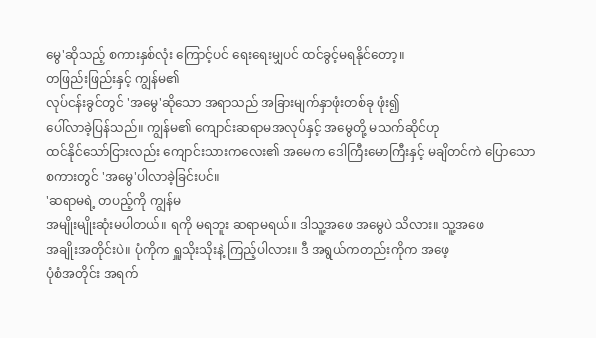မွေ'ဆိုသည့် စကားနှစ်လုံး ကြောင့်ပင် ရေးရေးမျှပင် ထင်ခွင့်မရနိုင်တော့။
တဖြည်းဖြည်းနှင့် ကျွန်မ၏
လုပ်ငန်းခွင်တွင် 'အမွေ'ဆိုသော အရာသည် အခြားမျက်နှာဖုံးတစ်ခု ဖုံး၍
ပေါ်လာခဲ့ပြန်သည်။ ကျွန်မ၏ ကျောင်းဆရာမအလုပ်နှင့် အမွေတို့ မသက်ဆိုင်ဟု
ထင်နိုင်သော်ငြားလည်း ကျောင်းသားကလေး၏ အမေက ဒေါကြီးမောကြီးနှင့် မချိတင်ကဲ ပြောသော
စကားတွင် 'အမွေ'ပါလာခဲ့ခြင်းပင်။
'ဆရာမရဲ့ တပည့်ကို ကျွန်မ
အမျိုးမျိုးဆုံးမပါတယ်။ ရကို မရဘူး ဆရာမရယ်။ ဒါသူ့အဖေ အမွေပဲ သိလား။ သူ့အဖေ
အချိုးအတိုင်းပဲ။ ပုံကိုက ရှူသိုးသိုးနဲ့ ကြည့်ပါလား။ ဒီ အရွယ်ကတည်းကိုက အဖေ့
ပုံစံအတိုင်း အရက်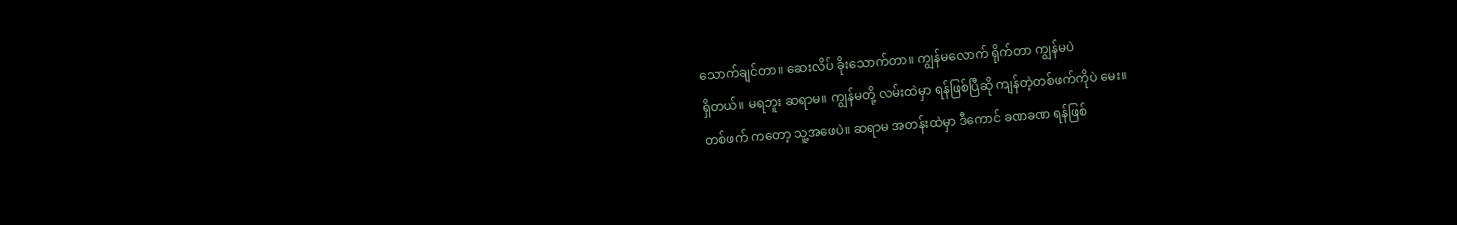သောက်ချင်တာ။ ဆေးလိပ် ခိုးသောက်တာ။ ကျွန်မလောက် ရိုက်တာ ကျွန်မပဲ
ရှိတယ်။ မရဘူး ဆရာမ။ ကျွန်မတို့ လမ်းထဲမှာ ရန်ဖြစ်ပြီဆို ကျန်တဲ့တစ်ဖက်ကိုပဲ မေး။
တစ်ဖက် ကတော့ သူ့အဖေပဲ။ ဆရာမ အတန်းထဲမှာ ဒီကောင် ခဏခဏ ရန်ဖြစ်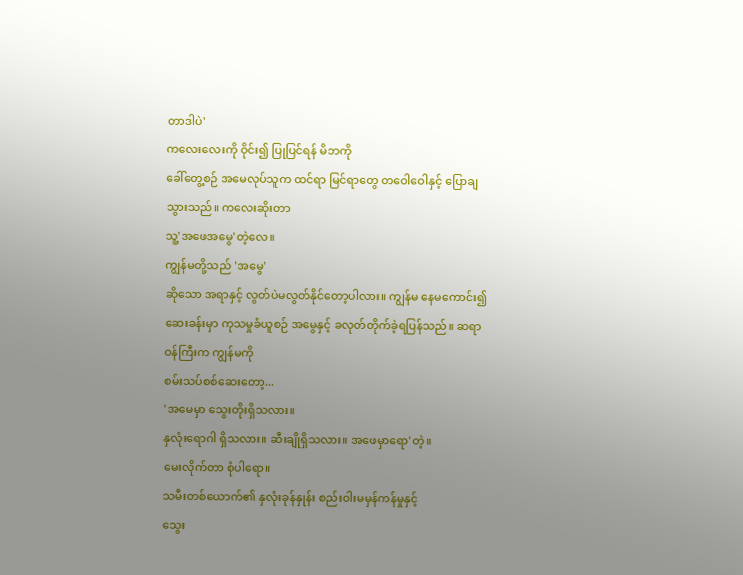တာဒါပဲ'
ကလေးလေးကို ဝိုင်း၍ ပြုပြင်ရန် မိဘကို
ခေါ်တွေ့စဉ် အမေလုပ်သူက ထင်ရာ မြင်ရာတွေ တဝေါဝေါနှင့် ပြောချသွားသည်။ ကလေးဆိုးတာ
သူ့'အဖေအမွေ'တဲ့လေ။
ကျွန်မတို့သည် 'အမွေ'
ဆိုသော အရာနှင့် လွတ်ပဲမလွတ်နိုင်တော့ပါလား။ ကျွန်မ နေမကောင်း၍
ဆေးခန်းမှာ ကုသမှုခံယူစဉ် အမွေနှင့် ခလုတ်တိုက်ခဲ့ရပြန်သည်။ ဆရာဝန်ကြီးက ကျွန်မကို
စမ်းသပ်စစ်ဆေးတော့...
'အမေမှာ သွေးတိုးရှိသလား။
နှလုံးရောဂါ ရှိသလား။ ဆီးချိုရှိသလား။ အဖေမှာရော'တဲ့။
မေးလိုက်တာ စုံပါရော။
သမီးတစ်ယောက်၏ နှလုံးခုန်နှုန်း စည်းဝါးမမှန်ကန်မှုနှင့်
သွေး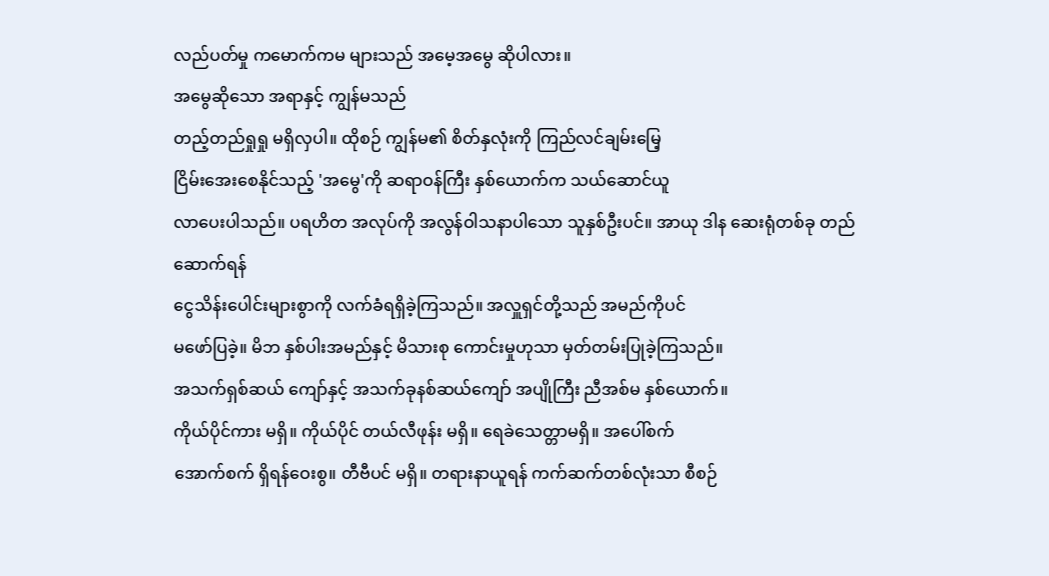လည်ပတ်မှု ကမောက်ကမ များသည် အမေ့အမွေ ဆိုပါလား။
အမွေဆိုသော အရာနှင့် ကျွန်မသည်
တည့်တည်ရှုရှု မရှိလှပါ။ ထိုစဉ် ကျွန်မ၏ စိတ်နှလုံးကို ကြည်လင်ချမ်းမြေ့
ငြိမ်းအေးစေနိုင်သည့် 'အမွေ'ကို ဆရာဝန်ကြီး နှစ်ယောက်က သယ်ဆောင်ယူ
လာပေးပါသည်။ ပရဟိတ အလုပ်ကို အလွန်ဝါသနာပါသော သူနှစ်ဦးပင်။ အာယု ဒါန ဆေးရုံတစ်ခု တည်ဆောက်ရန်
ငွေသိန်းပေါင်းများစွာကို လက်ခံရရှိခဲ့ကြသည်။ အလှူရှင်တို့သည် အမည်ကိုပင်
မဖော်ပြခဲ့။ မိဘ နှစ်ပါးအမည်နှင့် မိသားစု ကောင်းမှုဟုသာ မှတ်တမ်းပြုခဲ့ကြသည်။
အသက်ရှစ်ဆယ် ကျော်နှင့် အသက်ခုနစ်ဆယ်ကျော် အပျိုကြီး ညီအစ်မ နှစ်ယောက်။
ကိုယ်ပိုင်ကား မရှိ။ ကိုယ်ပိုင် တယ်လီဖုန်း မရှိ။ ရေခဲသေတ္တာမရှိ။ အပေါ်စက်
အောက်စက် ရှိရန်ဝေးစွ။ တီဗီပင် မရှိ။ တရားနာယူရန် ကက်ဆက်တစ်လုံးသာ စီစဉ်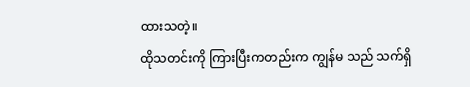ထားသတဲ့။
ထိုသတင်းကို ကြားပြီးကတည်းက ကျွန်မ သည် သက်ရှိ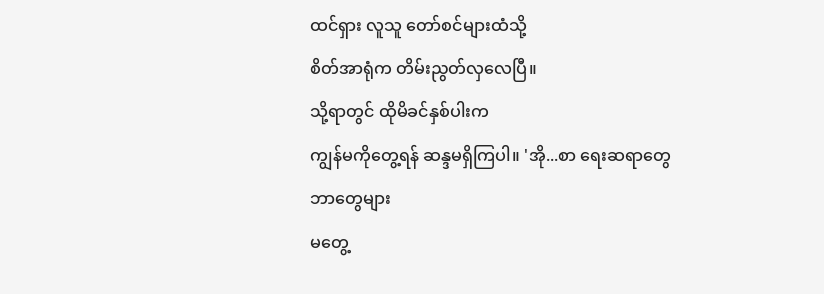ထင်ရှား လူသူ တော်စင်များထံသို့
စိတ်အာရုံက တိမ်းညွတ်လှလေပြီ။
သို့ရာတွင် ထိုမိခင်နှစ်ပါးက
ကျွန်မကိုတွေ့ရန် ဆန္ဒမရှိကြပါ။ 'အို...စာ ရေးဆရာတွေ ဘာတွေများ
မတွေ့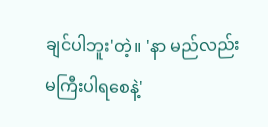ချင်ပါဘူး'တဲ့။ 'နာ မည်လည်း
မကြီးပါရစေနဲ့'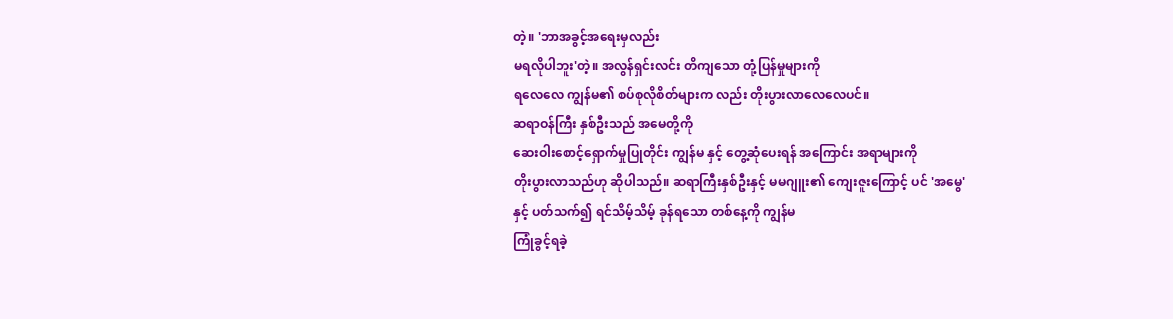တဲ့။ 'ဘာအခွင့်အရေးမှလည်း
မရလိုပါဘူး'တဲ့။ အလွန်ရှင်းလင်း တိကျသော တုံ့ပြန်မှုများကို
ရလေလေ ကျွန်မ၏ စပ်စုလိုစိတ်များက လည်း တိုးပွားလာလေလေပင်။
ဆရာဝန်ကြီး နှစ်ဦးသည် အမေတို့ကို
ဆေးဝါးစောင့်ရှောက်မှုပြုတိုင်း ကျွန်မ နှင့် တွေ့ဆုံပေးရန် အကြောင်း အရာများကို
တိုးပွားလာသည်ဟု ဆိုပါသည်။ ဆရာကြီးနှစ်ဦးနှင့် မမဂျူး၏ ကျေးဇူးကြောင့် ပင် 'အမွေ'
နှင့် ပတ်သက်၍ ရင်သိမ့်သိမ့် ခုန်ရသော တစ်နေ့ကို ကျွန်မ
ကြုံခွင့်ရခဲ့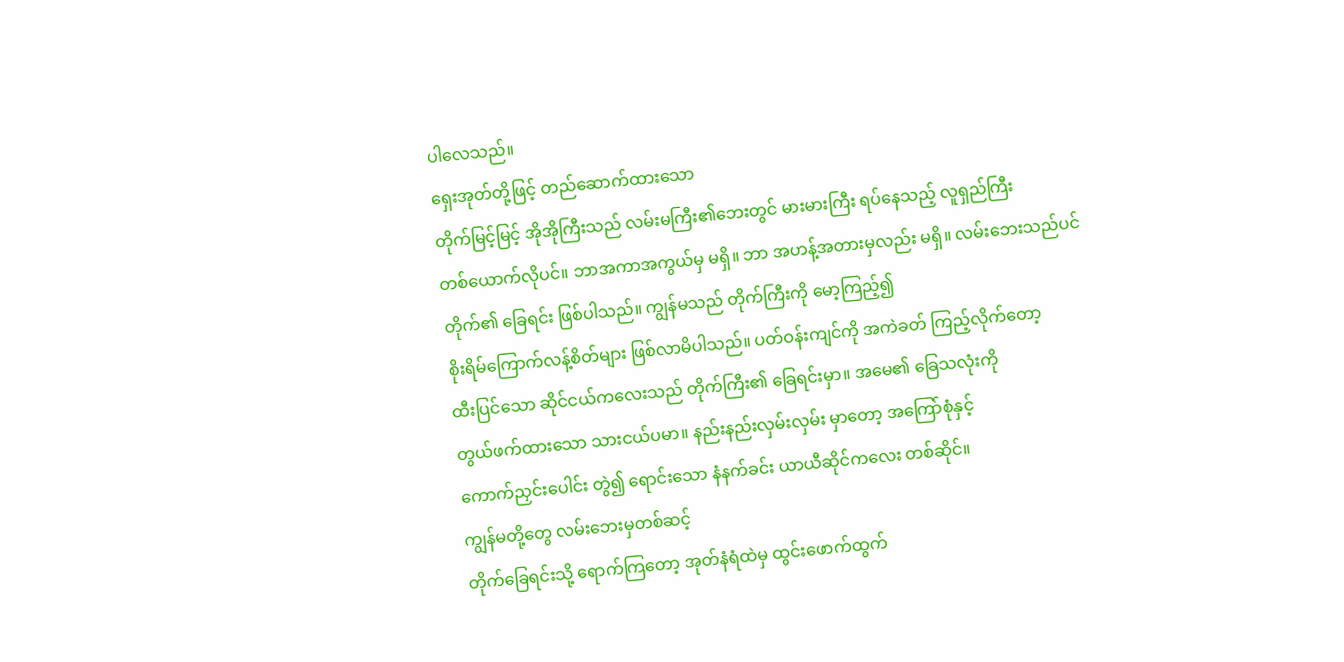ပါလေသည်။
ရှေးအုတ်တို့ဖြင့် တည်ဆောက်ထားသော
တိုက်မြင့်မြင့် အိုအိုကြီးသည် လမ်းမကြီး၏ဘေးတွင် မားမားကြီး ရပ်နေသည့် လူရှည်ကြီး
တစ်ယောက်လိုပင်။ ဘာအကာအကွယ်မှ မရှိ။ ဘာ အဟန့်အတားမှလည်း မရှိ။ လမ်းဘေးသည်ပင်
တိုက်၏ ခြေရင်း ဖြစ်ပါသည်။ ကျွန်မသည် တိုက်ကြီးကို မော့ကြည့်၍
စိုးရိမ်ကြောက်လန့်စိတ်များ ဖြစ်လာမိပါသည်။ ပတ်ဝန်းကျင်ကို အကဲခတ် ကြည့်လိုက်တော့
ထီးပြင်သော ဆိုင်ငယ်ကလေးသည် တိုက်ကြီး၏ ခြေရင်းမှာ။ အမေ၏ ခြေသလုံးကို
တွယ်ဖက်ထားသော သားငယ်ပမာ။ နည်းနည်းလှမ်းလှမ်း မှာတော့ အကြော်စုံနှင့်
ကောက်ညှင်းပေါင်း တွဲ၍ ရောင်းသော နံနက်ခင်း ယာယီဆိုင်ကလေး တစ်ဆိုင်။
ကျွန်မတို့တွေ လမ်းဘေးမှတစ်ဆင့်
တိုက်ခြေရင်းသို့ ရောက်ကြတော့ အုတ်နံရံထဲမှ ထွင်းဖောက်ထွက်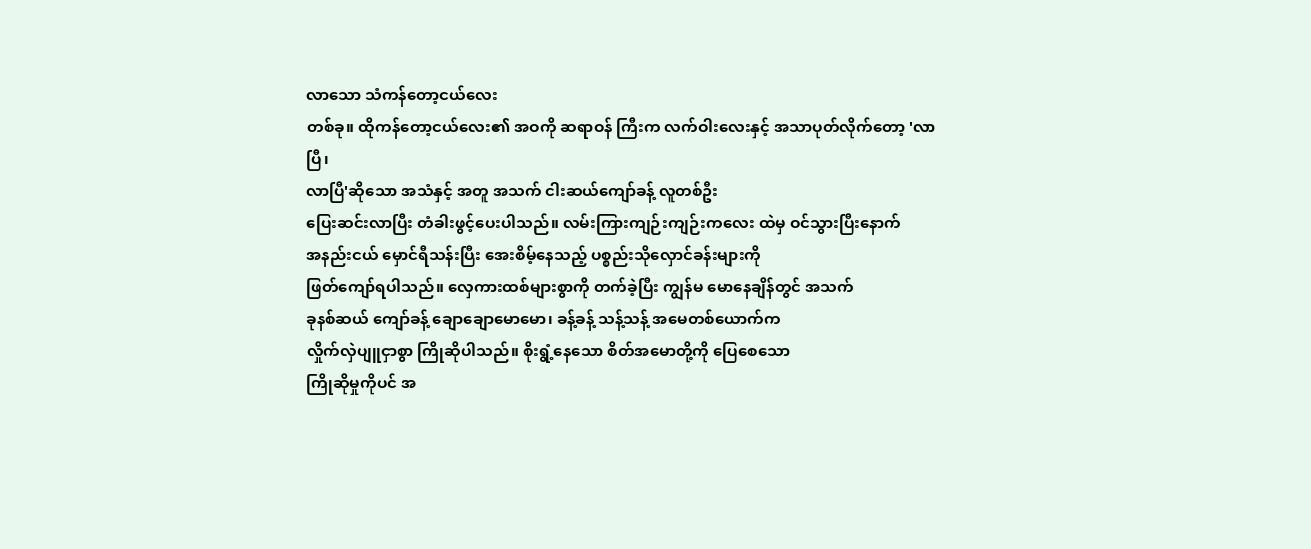လာသော သံကန်တော့ငယ်လေး
တစ်ခု။ ထိုကန်တော့ငယ်လေး၏ အဝကို ဆရာဝန် ကြီးက လက်ဝါးလေးနှင့် အသာပုတ်လိုက်တော့ 'လာပြီ၊
လာပြီ'ဆိုသော အသံနှင့် အတူ အသက် ငါးဆယ်ကျော်ခန့် လူတစ်ဦး
ပြေးဆင်းလာပြီး တံခါးဖွင့်ပေးပါသည်။ လမ်းကြားကျဉ်းကျဉ်းကလေး ထဲမှ ဝင်သွားပြီးနောက်
အနည်းငယ် မှောင်ရီသန်းပြီး အေးစိမ့်နေသည့် ပစ္စည်းသိုလှောင်ခန်းများကို
ဖြတ်ကျော်ရပါသည်။ လှေကားထစ်များစွာကို တက်ခဲ့ပြီး ကျွန်မ မောနေချိန်တွင် အသက်
ခုနစ်ဆယ် ကျော်ခန့် ချောချောမောမော၊ ခန့်ခန့် သန့်သန့် အမေတစ်ယောက်က
လှိုက်လှဲပျူငှာစွာ ကြိုဆိုပါသည်။ စိုးရွံ့နေသော စိတ်အမောတို့ကို ပြေစေသော
ကြိုဆိုမှုကိုပင် အ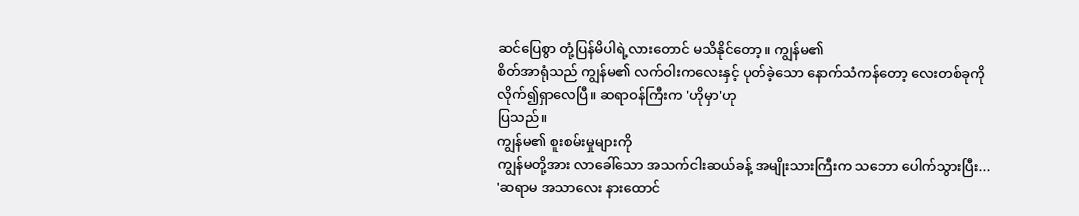ဆင်ပြေစွာ တုံ့ပြန်မိပါရဲ့လားတောင် မသိနိုင်တော့။ ကျွန်မ၏
စိတ်အာရုံသည် ကျွန်မ၏ လက်ဝါးကလေးနှင့် ပုတ်ခဲ့သော နောက်သံကန်တော့ လေးတစ်ခုကို
လိုက်၍ရှာလေပြီ။ ဆရာဝန်ကြီးက 'ဟိုမှာ'ဟု
ပြသည်။
ကျွန်မ၏ စူးစမ်းမှုများကို
ကျွန်မတို့အား လာခေါ်သော အသက်ငါးဆယ်ခန့် အမျိုးသားကြီးက သဘော ပေါက်သွားပြီး...
'ဆရာမ အသာလေး နားထောင်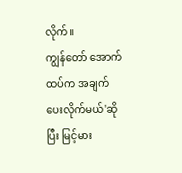လိုက်။
ကျွန်တော် အောက်ထပ်က အချက်ပေးလိုက်မယ်'ဆိုပြီး မြင့်မား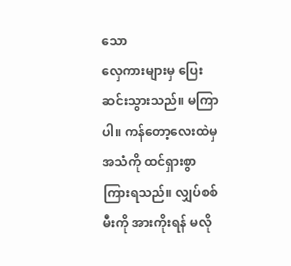သော
လှေကားများမှ ပြေးဆင်းသွားသည်။ မကြာပါ။ ကန်တော့လေးထဲမှ အသံကို ထင်ရှားစွာ
ကြားရသည်။ လျှပ်စစ်မီးကို အားကိုးရန် မလို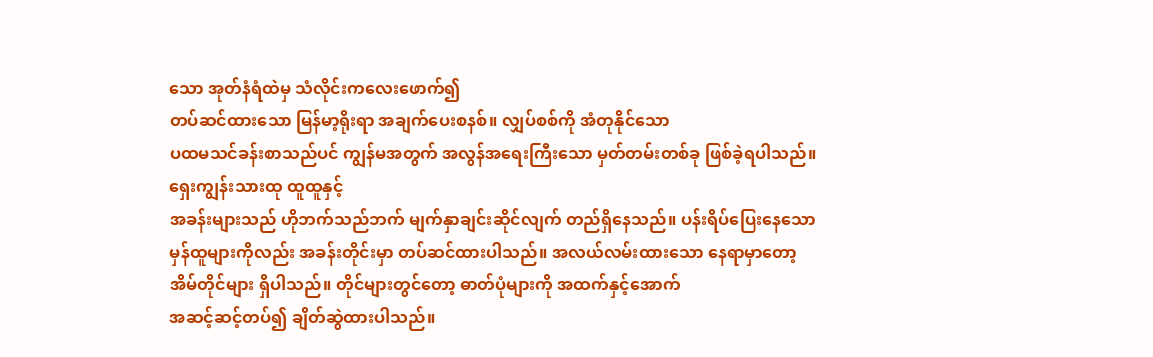သော အုတ်နံရံထဲမှ သံလိုင်းကလေးဖောက်၍
တပ်ဆင်ထားသော မြန်မာ့ရိုးရာ အချက်ပေးစနစ်။ လျှပ်စစ်ကို အံတုနိုင်သော
ပထမသင်ခန်းစာသည်ပင် ကျွန်မအတွက် အလွန်အရေးကြီးသော မှတ်တမ်းတစ်ခု ဖြစ်ခဲ့ရပါသည်။
ရှေးကျွန်းသားထု ထူထူနှင့်
အခန်းများသည် ဟိုဘက်သည်ဘက် မျက်နှာချင်းဆိုင်လျက် တည်ရှိနေသည်။ ပန်းရိပ်ပြေးနေသော
မှန်ထူများကိုလည်း အခန်းတိုင်းမှာ တပ်ဆင်ထားပါသည်။ အလယ်လမ်းထားသော နေရာမှာတော့
အိမ်တိုင်များ ရှိပါသည်။ တိုင်များတွင်တော့ ဓာတ်ပုံများကို အထက်နှင့်အောက်
အဆင့်ဆင့်တပ်၍ ချိတ်ဆွဲထားပါသည်။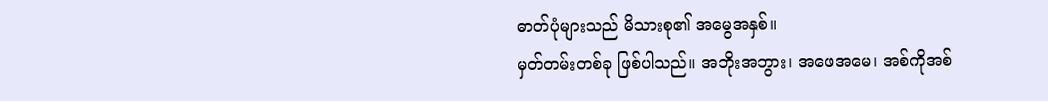ဓာတ်ပုံများသည် မိသားစု၏ အမွေအနှစ်။
မှတ်တမ်းတစ်ခု ဖြစ်ပါသည်။ အဘိုးအဘွား၊ အဖေအမေ၊ အစ်ကိုအစ်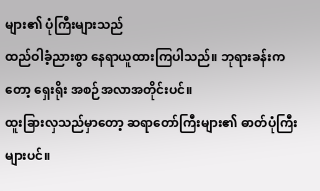များ၏ ပုံကြီးများသည်
ထည်ဝါခံ့ညားစွာ နေရာယူထားကြပါသည်။ ဘုရားခန်းကတော့ ရှေးရိုး အစဉ်အလာအတိုင်းပင်။
ထူးခြားလှသည်မှာတော့ ဆရာတော်ကြီးများ၏ ဓာတ်ပုံကြီးများပင်။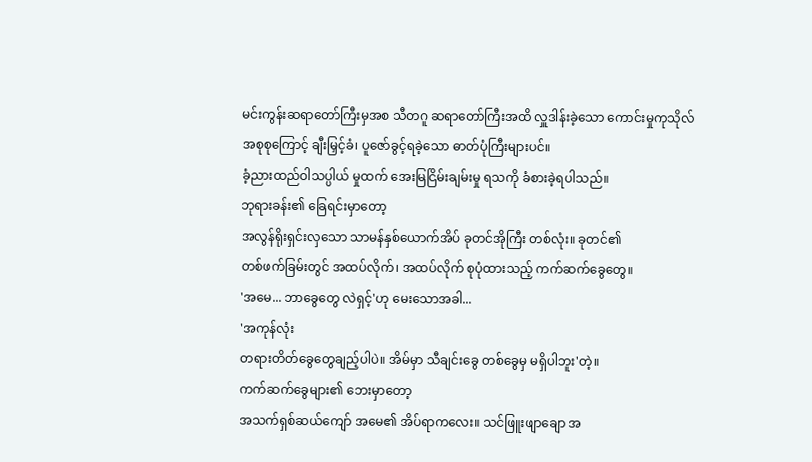မင်းကွန်းဆရာတော်ကြီးမှအစ သီတဂူ ဆရာတော်ကြီးအထိ လှူဒါန်းခဲ့သော ကောင်းမှုကုသိုလ်
အစုစုကြောင့် ချီးမြှင့်ခံ၊ ပူဇော်ခွင့်ရခဲ့သော ဓာတ်ပုံကြီးများပင်။
ခံ့ညားထည်ဝါသပ္ပါယ် မှုထက် အေးမြငြိမ်းချမ်းမှု ရသကို ခံစားခဲ့ရပါသည်။
ဘုရားခန်း၏ ခြေရင်းမှာတော့
အလွန်ရိုးရှင်းလှသော သာမန်နှစ်ယောက်အိပ် ခုတင်အိုကြီး တစ်လုံး။ ခုတင်၏
တစ်ဖက်ခြမ်းတွင် အထပ်လိုက်၊ အထပ်လိုက် စုပုံထားသည့် ကက်ဆက်ခွေတွေ။
'အမေ... ဘာခွေတွေ လဲရှင့်'ဟု မေးသောအခါ...
'အကုန်လုံး
တရားတိတ်ခွေတွေချည့်ပါပဲ။ အိမ်မှာ သီချင်းခွေ တစ်ခွေမှ မရှိပါဘူး'တဲ့။
ကက်ဆက်ခွေများ၏ ဘေးမှာတော့
အသက်ရှစ်ဆယ်ကျော် အမေ၏ အိပ်ရာကလေး။ သင်ဖြူးဖျာချော အ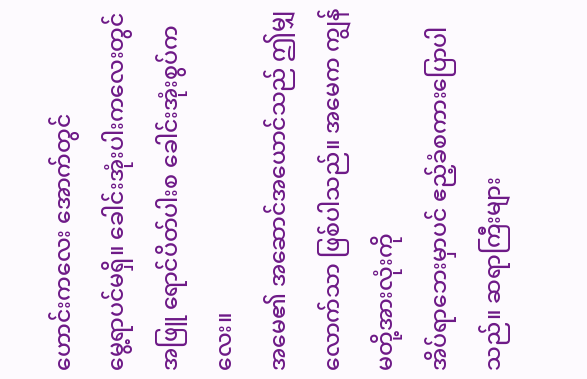ဟောင်းကလေး အောက်တွင်
မွေ့ရာပင်မရှိ။ ခေါင်းအုံးပါးကလေးတွင် အဖြူ ရောင်ပိတ်ပါးစ ခေါင်းအုံးစွပ်ကလေး။
အမေ၏ အဆောင်အယောင်သည် ဤမျှလောက်သာ ဖြစ်ပါသည်။ အမေက ကျွန်မတို့အားလုံးကို
အိပ်ရာဘေးမှာပင် ဧည့်ခံစကားပြောပါသည်။ ဆရာကြီးများ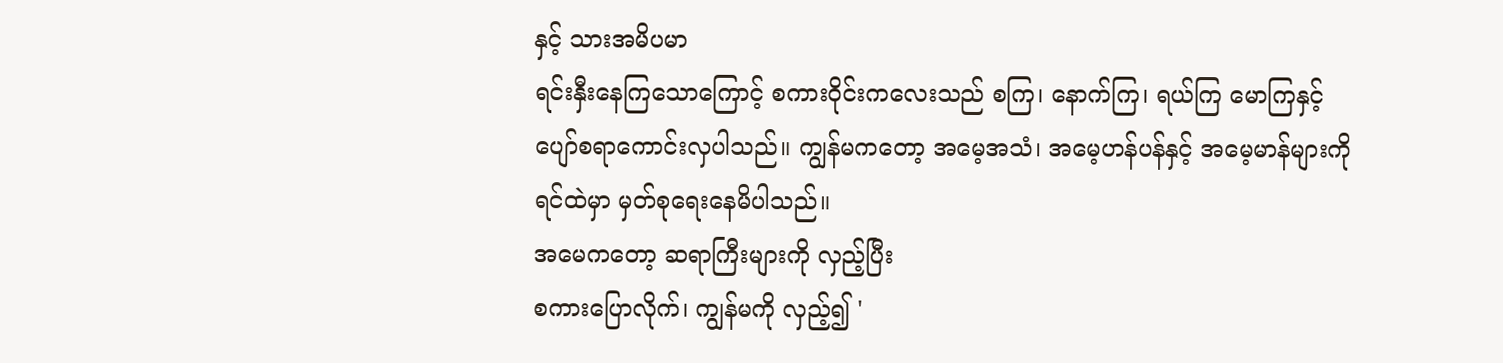နှင့် သားအမိပမာ
ရင်းနှီးနေကြသောကြောင့် စကားဝိုင်းကလေးသည် စကြ၊ နောက်ကြ၊ ရယ်ကြ မောကြနှင့်
ပျော်စရာကောင်းလှပါသည်။ ကျွန်မကတော့ အမေ့အသံ၊ အမေ့ဟန်ပန်နှင့် အမေ့မာန်များကို
ရင်ထဲမှာ မှတ်စုရေးနေမိပါသည်။
အမေကတော့ ဆရာကြီးများကို လှည့်ပြီး
စကားပြောလိုက်၊ ကျွန်မကို လှည့်၍ '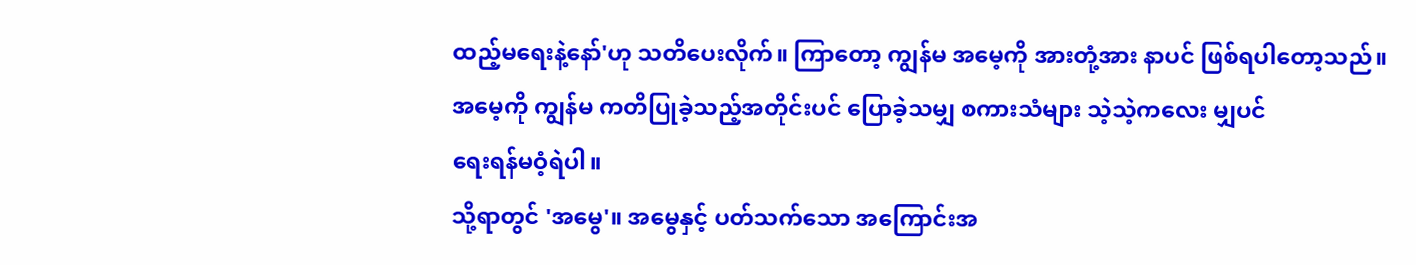ထည့်မရေးနဲ့နော်'ဟု သတိပေးလိုက်။ ကြာတော့ ကျွန်မ အမေ့ကို အားတုံ့အား နာပင် ဖြစ်ရပါတော့သည်။
အမေ့ကို ကျွန်မ ကတိပြုခဲ့သည့်အတိုင်းပင် ပြောခဲ့သမျှ စကားသံများ သဲ့သဲ့ကလေး မျှပင်
ရေးရန်မဝံ့ရဲပါ။
သို့ရာတွင် 'အမွေ'။ အမွေနှင့် ပတ်သက်သော အကြောင်းအ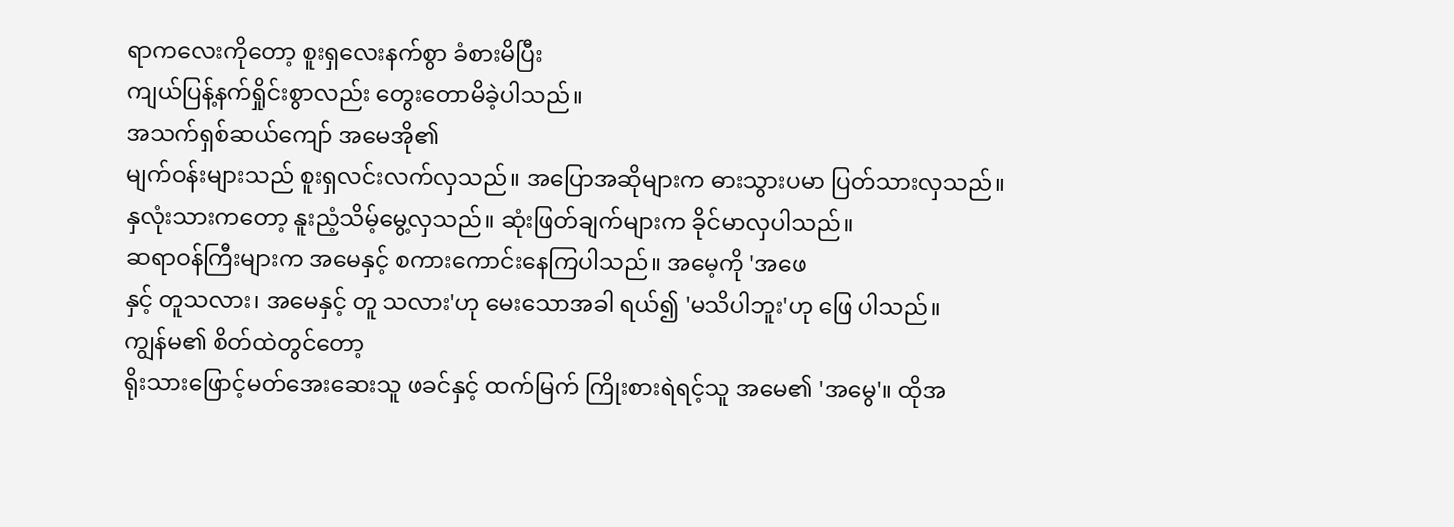ရာကလေးကိုတော့ စူးရှလေးနက်စွာ ခံစားမိပြီး
ကျယ်ပြန့်နက်ရှိုင်းစွာလည်း တွေးတောမိခဲ့ပါသည်။
အသက်ရှစ်ဆယ်ကျော် အမေအို၏
မျက်ဝန်းများသည် စူးရှလင်းလက်လှသည်။ အပြောအဆိုများက ဓားသွားပမာ ပြတ်သားလှသည်။
နှလုံးသားကတော့ နူးညံ့သိမ့်မွေ့လှသည်။ ဆုံးဖြတ်ချက်များက ခိုင်မာလှပါသည်။
ဆရာဝန်ကြီးများက အမေနှင့် စကားကောင်းနေကြပါသည်။ အမေ့ကို 'အဖေ
နှင့် တူသလား၊ အမေနှင့် တူ သလား'ဟု မေးသောအခါ ရယ်၍ 'မသိပါဘူး'ဟု ဖြေ ပါသည်။
ကျွန်မ၏ စိတ်ထဲတွင်တော့
ရိုးသားဖြောင့်မတ်အေးဆေးသူ ဖခင်နှင့် ထက်မြက် ကြိုးစားရဲရင့်သူ အမေ၏ 'အမွေ'။ ထိုအ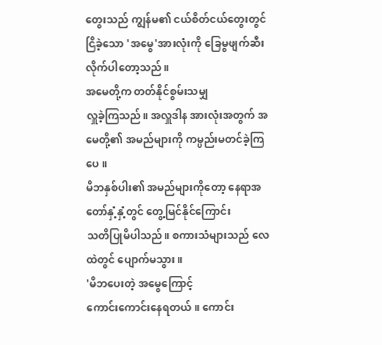တွေးသည် ကျွန်မ၏ ငယ်စိတ်ငယ်တွေးတွင် ငြိခဲ့သော 'အမွေ'အားလုံးကို ခြေမွဖျက်ဆီးလိုက်ပါတော့သည်။
အမေတို့က တတ်နိုင်စွမ်းသမျှ
လှူခဲ့ကြသည်။ အလှူဒါန အားလုံးအတွက် အမေတို့၏ အမည်များကို ကမ္ပည်းမတင်ခဲ့ကြပေ။
မိဘနှစ်ပါး၏ အမည်များကိုတော့ နေရာအတော်နှံ့နှံ့တွင် တွေ့မြင်နိုင်ကြောင်း
သတိပြုမိပါသည်။ စကားသံများသည် လေထဲတွင် ပျောက်မသွား။
'မိဘပေးတဲ့ အမွေကြောင့်
ကောင်းကောင်းနေရတယ်။ ကောင်း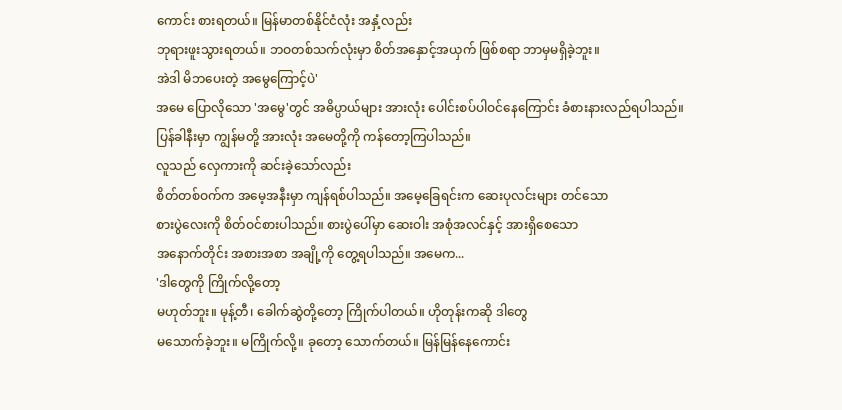ကောင်း စားရတယ်။ မြန်မာတစ်နိုင်ငံလုံး အနှံ့လည်း
ဘုရားဖူးသွားရတယ်။ ဘဝတစ်သက်လုံးမှာ စိတ်အနှောင့်အယှက် ဖြစ်စရာ ဘာမှမရှိခဲ့ဘူး။
အဲဒါ မိဘပေးတဲ့ အမွေကြောင့်ပဲ'
အမေ ပြောလိုသော 'အမွေ'တွင် အဓိပ္ပာယ်များ အားလုံး ပေါင်းစပ်ပါဝင်နေကြောင်း ခံစားနားလည်ရပါသည်။
ပြန်ခါနီးမှာ ကျွန်မတို့ အားလုံး အမေတို့ကို ကန်တော့ကြပါသည်။
လူသည် လှေကားကို ဆင်းခဲ့သော်လည်း
စိတ်တစ်ဝက်က အမေ့အနီးမှာ ကျန်ရစ်ပါသည်။ အမေ့ခြေရင်းက ဆေးပုလင်းများ တင်သော
စားပွဲလေးကို စိတ်ဝင်စားပါသည်။ စားပွဲပေါ်မှာ ဆေးဝါး အစုံအလင်နှင့် အားရှိစေသော
အနောက်တိုင်း အစားအစာ အချို့ကို တွေ့ရပါသည်။ အမေက...
'ဒါတွေကို ကြိုက်လို့တော့
မဟုတ်ဘူး။ မုန့်တီ၊ ခေါက်ဆွဲတို့တော့ ကြိုက်ပါတယ်။ ဟိုတုန်းကဆို ဒါတွေ
မသောက်ခဲ့ဘူး။ မကြိုက်လို့။ ခုတော့ သောက်တယ်။ မြန်မြန်နေကောင်း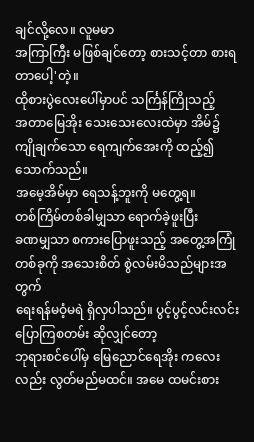ချင်လို့လေ။ လူမမာ
အကြာကြီး မဖြစ်ချင်တော့ စားသင့်တာ စားရတာပေါ့'တဲ့။
ထိုစားပွဲလေးပေါ်မှာပင် သင်္ကြန်ကြိုသည့်
အတာမြေအိုး သေးသေးလေးထဲမှာ အိမ်၌ ကျိုချက်သော ရေကျက်အေးကို ထည့်၍ သောက်သည်။
အမေ့အိမ်မှာ ရေသန့်ဘူးကို မတွေ့ရ။
တစ်ကြိမ်တစ်ခါမျှသာ ရောက်ခဲ့ဖူးပြီး
ခဏမျှသာ စကားပြောဖူးသည့် အတွေ့အကြုံတစ်ခုကို အသေးစိတ် စွဲလမ်းမိသည်များအတွက်
ရေးရန်မဝံ့မရဲ ရှိလှပါသည်။ ပွင့်ပွင့်လင်းလင်း ပြောကြစတမ်း ဆိုလျှင်တော့
ဘုရားစင်ပေါ်မှ မြေညောင်ရေအိုး ကလေးလည်း လွတ်မည်မထင်။ အမေ ထမင်းစား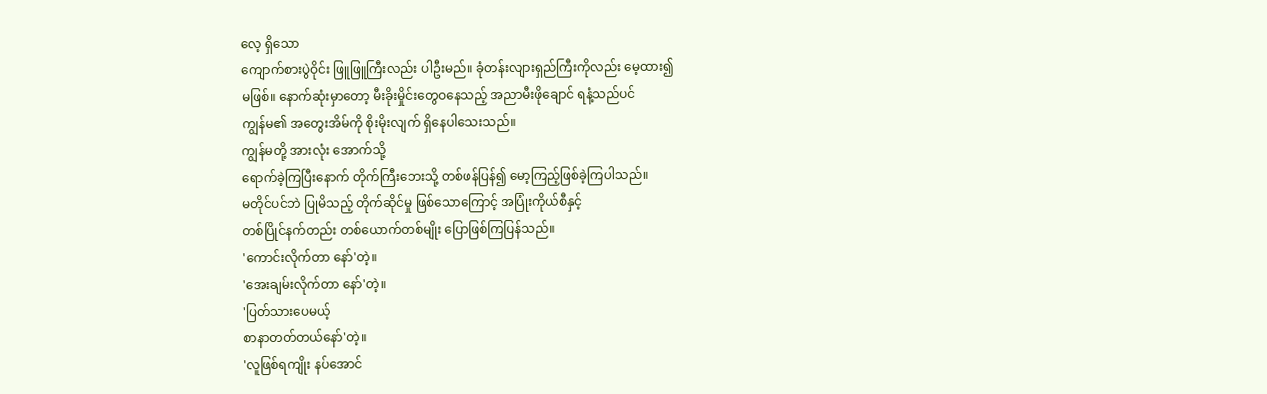လေ့ ရှိသော
ကျောက်စားပွဲဝိုင်း ဖြူဖြူကြီးလည်း ပါဦးမည်။ ခုံတန်းလျားရှည်ကြီးကိုလည်း မေ့ထား၍
မဖြစ်။ နောက်ဆုံးမှာတော့ မီးခိုးမှိုင်းတွေဝနေသည့် အညာမီးဖိုချောင် ရနံ့သည်ပင်
ကျွန်မ၏ အတွေးအိမ်ကို စိုးမိုးလျက် ရှိနေပါသေးသည်။
ကျွန်မတို့ အားလုံး အောက်သို့
ရောက်ခဲ့ကြပြီးနောက် တိုက်ကြီးဘေးသို့ တစ်ဖန်ပြန်၍ မော့ကြည့်ဖြစ်ခဲ့ကြပါသည်။
မတိုင်ပင်ဘဲ ပြုမိသည့် တိုက်ဆိုင်မှု ဖြစ်သောကြောင့် အပြုံးကိုယ်စီနှင့်
တစ်ပြိုင်နက်တည်း တစ်ယောက်တစ်မျိုး ပြောဖြစ်ကြပြန်သည်။
'ကောင်းလိုက်တာ နော်'တဲ့။
'အေးချမ်းလိုက်တာ နော်'တဲ့။
'ပြတ်သားပေမယ့်
စာနာတတ်တယ်နော်'တဲ့။
'လူဖြစ်ရကျိုး နပ်အောင်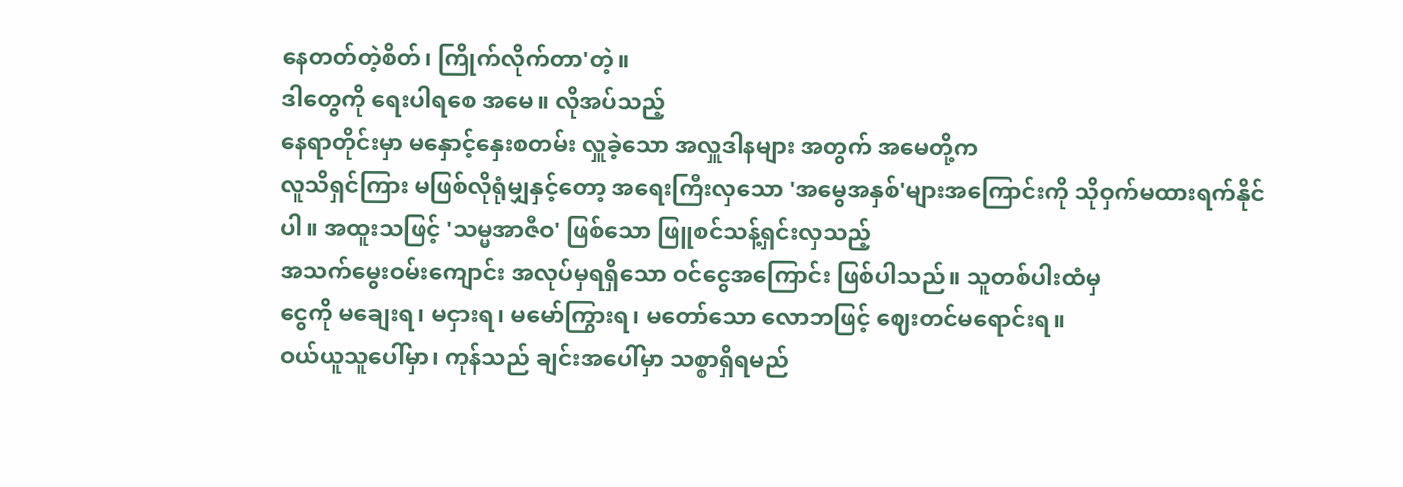နေတတ်တဲ့စိတ်၊ ကြိုက်လိုက်တာ'တဲ့။
ဒါတွေကို ရေးပါရစေ အမေ။ လိုအပ်သည့်
နေရာတိုင်းမှာ မနှောင့်နှေးစတမ်း လှူခဲ့သော အလှူဒါနများ အတွက် အမေတို့က
လူသိရှင်ကြား မဖြစ်လိုရုံမျှနှင့်တော့ အရေးကြီးလှသော 'အမွေအနှစ်'များအကြောင်းကို သိုဝှက်မထားရက်နိုင်ပါ။ အထူးသဖြင့် 'သမ္မအာဇီဝ' ဖြစ်သော ဖြူစင်သန့်ရှင်းလှသည့်
အသက်မွေးဝမ်းကျောင်း အလုပ်မှရရှိသော ဝင်ငွေအကြောင်း ဖြစ်ပါသည်။ သူတစ်ပါးထံမှ
ငွေကို မချေးရ၊ မငှားရ၊ မမော်ကြွားရ၊ မတော်သော လောဘဖြင့် ဈေးတင်မရောင်းရ။
ဝယ်ယူသူပေါ်မှာ၊ ကုန်သည် ချင်းအပေါ်မှာ သစ္စာရှိရမည်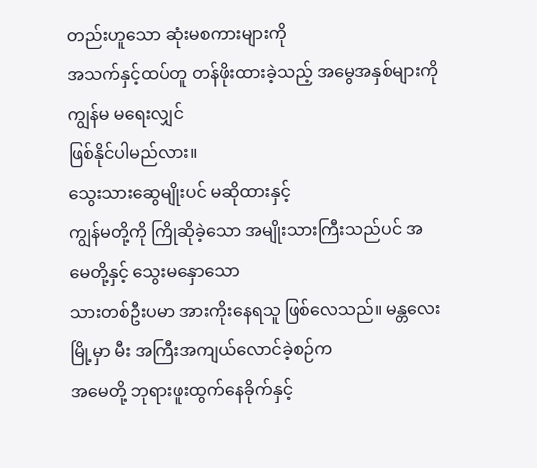တည်းဟူသော ဆုံးမစကားများကို
အသက်နှင့်ထပ်တူ တန်ဖိုးထားခဲ့သည့် အမွေအနှစ်များကို ကျွန်မ မရေးလျှင်
ဖြစ်နိုင်ပါမည်လား။
သွေးသားဆွေမျိုးပင် မဆိုထားနှင့်
ကျွန်မတို့ကို ကြိုဆိုခဲ့သော အမျိုးသားကြီးသည်ပင် အမေတို့နှင့် သွေးမနှောသော
သားတစ်ဦးပမာ အားကိုးနေရသူ ဖြစ်လေသည်။ မန္တလေးမြို့မှာ မီး အကြီးအကျယ်လောင်ခဲ့စဉ်က
အမေတို့ ဘုရားဖူးထွက်နေခိုက်နှင့်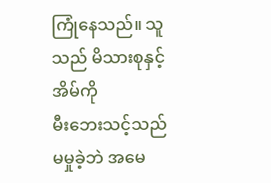ကြုံနေသည်။ သူ သည် မိသားစုနှင့် အိမ်ကို
မီးဘေးသင့်သည် မမှုခဲ့ဘဲ အမေ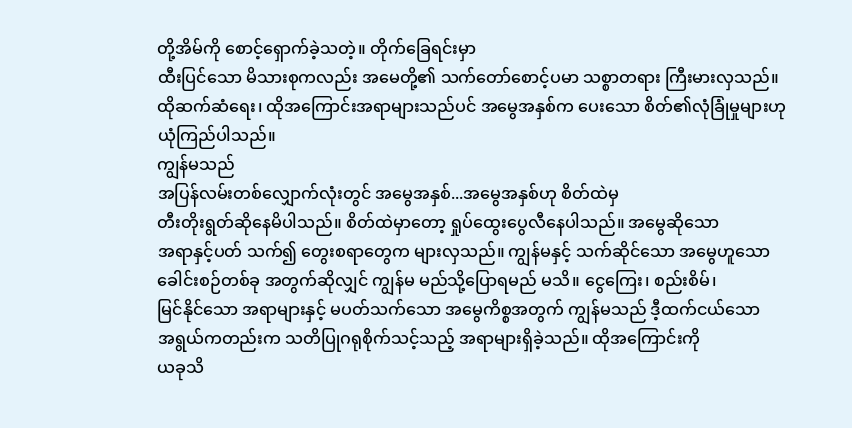တို့အိမ်ကို စောင့်ရှောက်ခဲ့သတဲ့။ တိုက်ခြေရင်းမှာ
ထီးပြင်သော မိသားစုကလည်း အမေတို့၏ သက်တော်စောင့်ပမာ သစ္စာတရား ကြီးမားလှသည်။
ထိုဆက်ဆံရေး၊ ထိုအကြောင်းအရာများသည်ပင် အမွေအနှစ်က ပေးသော စိတ်၏လုံခြုံမှုများဟု
ယုံကြည်ပါသည်။
ကျွန်မသည်
အပြန်လမ်းတစ်လျှောက်လုံးတွင် အမွေအနှစ်...အမွေအနှစ်ဟု စိတ်ထဲမှ
တီးတိုးရွတ်ဆိုနေမိပါသည်။ စိတ်ထဲမှာတော့ ရှုပ်ထွေးပွေလီနေပါသည်။ အမွေဆိုသော
အရာနှင့်ပတ် သက်၍ တွေးစရာတွေက များလှသည်။ ကျွန်မနှင့် သက်ဆိုင်သော အမွေဟူသော
ခေါင်းစဉ်တစ်ခု အတွက်ဆိုလျှင် ကျွန်မ မည်သို့ပြောရမည် မသိ။ ငွေကြေး၊ စည်းစိမ်၊
မြင်နိုင်သော အရာများနှင့် မပတ်သက်သော အမွေကိစ္စအတွက် ကျွန်မသည် ဒီ့ထက်ငယ်သော
အရွယ်ကတည်းက သတိပြုဂရုစိုက်သင့်သည့် အရာများရှိခဲ့သည်။ ထိုအကြောင်းကို
ယခုသိ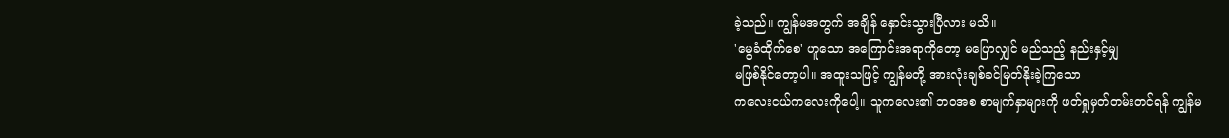ခဲ့သည်။ ကျွန်မအတွက် အချိန် နှောင်းသွားပြီလား မသိ။
'မွေခံထိုက်စေ' ဟူသော အကြောင်းအရာကိုတော့ မပြောလျှင် မည်သည့် နည်းနှင့်မျှ
မဖြစ်နိုင်တော့ပါ။ အထူးသဖြင့် ကျွန်မတို့ အားလုံးချစ်ခင်မြတ်နိုးခဲ့ကြသော
ကလေးငယ်ကလေးကိုပေါ့။ သူကလေး၏ ဘဝအစ စာမျက်နှာများကို ဖတ်ရှုမှတ်တမ်းတင်ရန် ကျွန်မ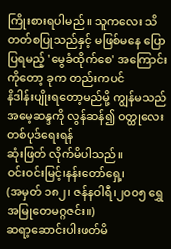ကြိုးစားရပါမည်။ သူကလေး သိတတ်စပြုသည်နှင့် မဖြစ်မနေ ပြောပြရမည့် 'မွေခံထိုက်စေ' အကြောင်းကိုတော့ ခုက တည်းကပင်
နိဒါန်းပျိုးရတော့မည်မို့ ကျွန်မသည် အမေ့ဆန္ဒကို လွန်ဆန်၍ ဝတ္ထုလေးတစ်ပုဒ်ရေးရန်
ဆုံးဖြတ် လိုက်မိပါသည်။
ဝင်းဝင်းမြင့်၊နန်းတော်ရှေ့၊
(အမှတ် ၁၈၂၊ ဇန်နဝါရီ၊၂၀၀၅ ရွှေအမြုတေမဂ္ဂဇင်း။)
ဆရာ့ဆောင်းပါးဖတ်မိ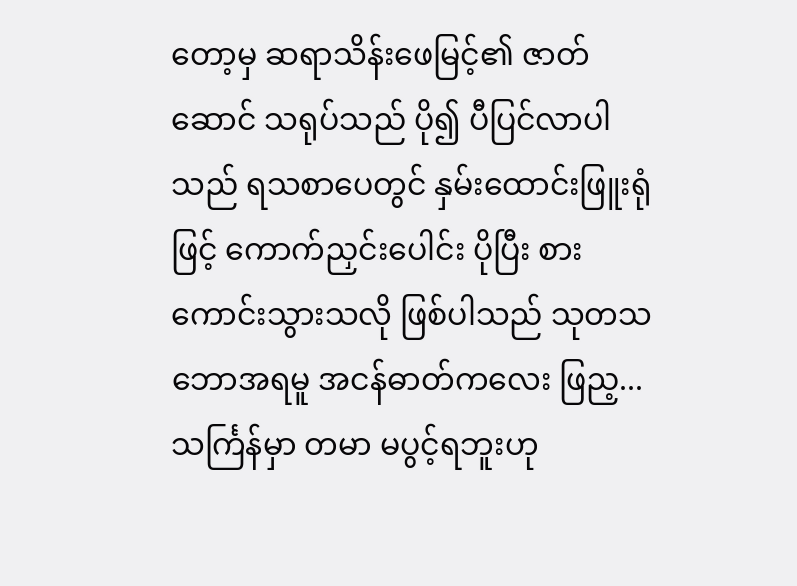တော့မှ ဆရာသိန်းဖေမြင့်၏ ဇာတ်ဆောင် သရုပ်သည် ပို၍ ပီပြင်လာပါသည် ရသစာပေတွင် နှမ်းထောင်းဖြူးရုံဖြင့် ကောက်ညှင်းပေါင်း ပိုပြီး စားကောင်းသွားသလို ဖြစ်ပါသည် သုတသဘောအရမူ အငန်ဓာတ်ကလေး ဖြည့...
သင်္ကြန်မှာ တမာ မပွင့်ရဘူးဟု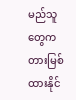မည်သူတွေက တားမြစ်ထားနိုင်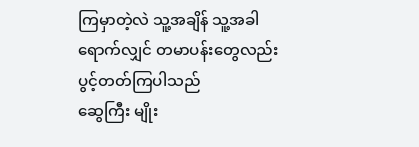ကြမှာတဲ့လဲ သူ့အချိန် သူ့အခါ ရောက်လျှင် တမာပန်းတွေလည်း ပွင့်တတ်ကြပါသည်
ဆွေကြီး မျိုး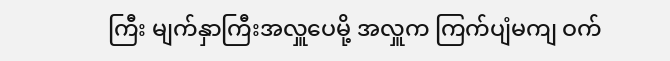ကြီး မျက်နှာကြီးအလှူပေမို့ အလှူက ကြက်ပျံမကျ ဝက်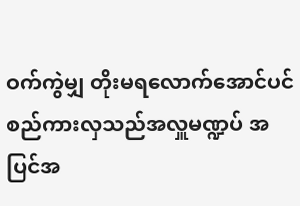ဝက်ကွဲမျှ တိုးမရလောက်အောင်ပင် စည်ကားလှသည်အလှူမဏ္ဍပ် အပြင်အ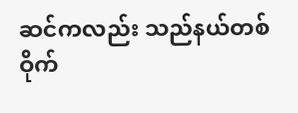ဆင်ကလည်း သည်နယ်တစ်ဝိုက်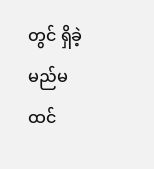တွင် ရှိခဲ့မည်မထင်